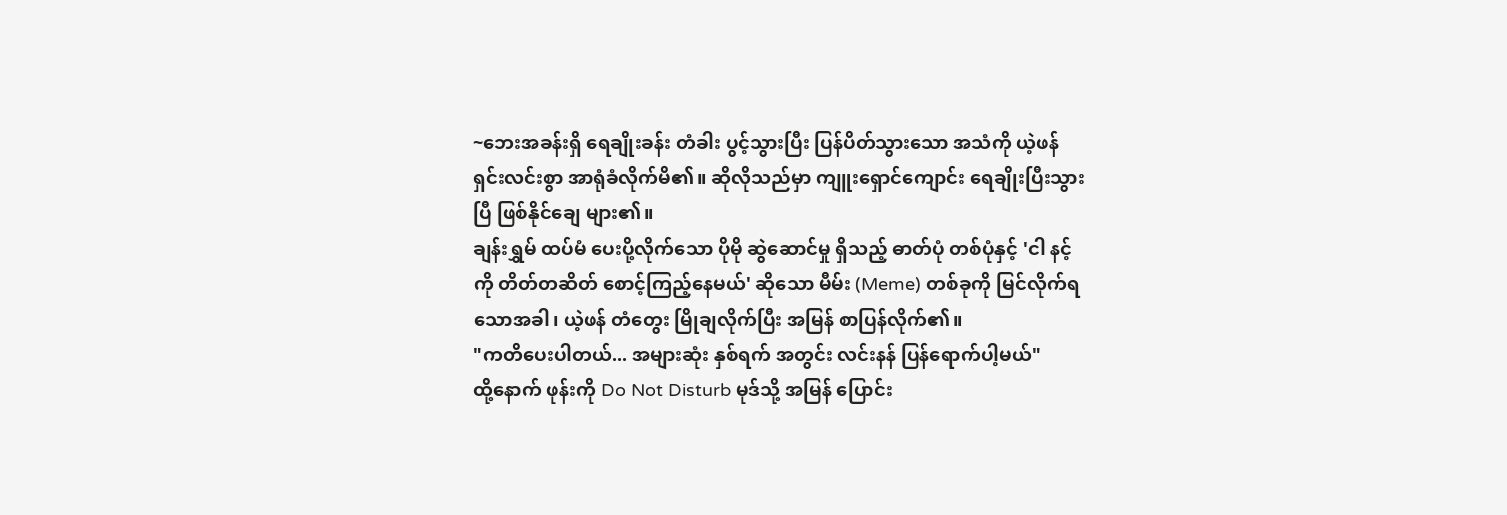~ဘေးအခန်းရှိ ရေချိုးခန်း တံခါး ပွင့်သွားပြီး ပြန်ပိတ်သွားသော အသံကို ယဲ့ဖန် ရှင်းလင်းစွာ အာရုံခံလိုက်မိ၏။ ဆိုလိုသည်မှာ ကျူးရှောင်ကျောင်း ရေချိုးပြီးသွားပြီ ဖြစ်နိုင်ချေ များ၏။
ချန်းရွှမ် ထပ်မံ ပေးပို့လိုက်သော ပိုမို ဆွဲဆောင်မှု ရှိသည့် ဓာတ်ပုံ တစ်ပုံနှင့် 'ငါ နင့်ကို တိတ်တဆိတ် စောင့်ကြည့်နေမယ်' ဆိုသော မီမ်း (Meme) တစ်ခုကို မြင်လိုက်ရသောအခါ၊ ယဲ့ဖန် တံတွေး မြိုချလိုက်ပြီး အမြန် စာပြန်လိုက်၏။
"ကတိပေးပါတယ်... အများဆုံး နှစ်ရက် အတွင်း လင်းနန် ပြန်ရောက်ပါ့မယ်"
ထို့နောက် ဖုန်းကို Do Not Disturb မုဒ်သို့ အမြန် ပြောင်း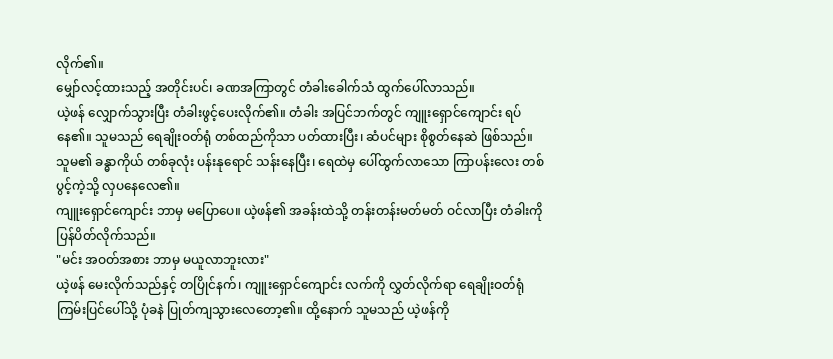လိုက်၏။
မျှော်လင့်ထားသည့် အတိုင်းပင်၊ ခဏအကြာတွင် တံခါးခေါက်သံ ထွက်ပေါ်လာသည်။
ယဲ့ဖန် လျှောက်သွားပြီး တံခါးဖွင့်ပေးလိုက်၏။ တံခါး အပြင်ဘက်တွင် ကျူးရှောင်ကျောင်း ရပ်နေ၏။ သူမသည် ရေချိုးဝတ်ရုံ တစ်ထည်ကိုသာ ပတ်ထားပြီး၊ ဆံပင်များ စိုစွတ်နေဆဲ ဖြစ်သည်။ သူမ၏ ခန္ဓာကိုယ် တစ်ခုလုံး ပန်းနုရောင် သန်းနေပြီး၊ ရေထဲမှ ပေါ်ထွက်လာသော ကြာပန်းလေး တစ်ပွင့်ကဲ့သို့ လှပနေလေ၏။
ကျူးရှောင်ကျောင်း ဘာမှ မပြောပေ။ ယဲ့ဖန်၏ အခန်းထဲသို့ တန်းတန်းမတ်မတ် ဝင်လာပြီး တံခါးကို ပြန်ပိတ်လိုက်သည်။
"မင်း အဝတ်အစား ဘာမှ မယူလာဘူးလား"
ယဲ့ဖန် မေးလိုက်သည်နှင့် တပြိုင်နက်၊ ကျူးရှောင်ကျောင်း လက်ကို လွှတ်လိုက်ရာ ရေချိုးဝတ်ရုံ ကြမ်းပြင်ပေါ်သို့ ပုံခနဲ ပြုတ်ကျသွားလေတော့၏။ ထို့နောက် သူမသည် ယဲ့ဖန်ကို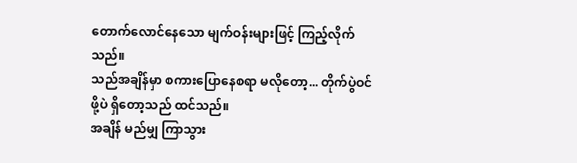တောက်လောင်နေသော မျက်ဝန်းများဖြင့် ကြည့်လိုက်သည်။
သည်အချိန်မှာ စကားပြောနေစရာ မလိုတော့... တိုက်ပွဲဝင်ဖို့ပဲ ရှိတော့သည် ထင်သည်။
အချိန် မည်မျှ ကြာသွား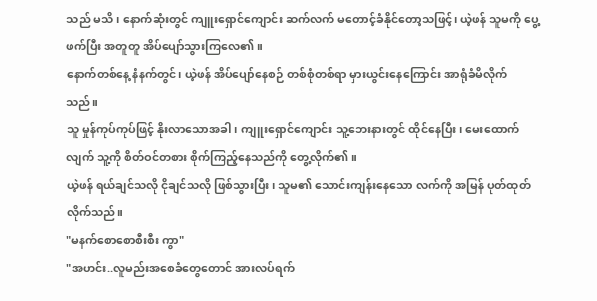သည် မသိ၊ နောက်ဆုံးတွင် ကျူးရှောင်ကျောင်း ဆက်လက် မတောင့်ခံနိုင်တော့သဖြင့်၊ ယဲ့ဖန် သူမကို ပွေ့ဖက်ပြီး အတူတူ အိပ်ပျော်သွားကြလေ၏။
နောက်တစ်နေ့ နံနက်တွင်၊ ယဲ့ဖန် အိပ်ပျော်နေစဉ် တစ်စုံတစ်ရာ မှားယွင်းနေကြောင်း အာရုံခံမိလိုက်သည်။
သူ မှုန်ကုပ်ကုပ်ဖြင့် နိုးလာသောအခါ၊ ကျူးရှောင်ကျောင်း သူ့ဘေးနားတွင် ထိုင်နေပြီး၊ မေးထောက်လျက် သူ့ကို စိတ်ဝင်တစား စိုက်ကြည့်နေသည်ကို တွေ့လိုက်၏။
ယဲ့ဖန် ရယ်ချင်သလို ငိုချင်သလို ဖြစ်သွားပြီး၊ သူမ၏ သောင်းကျန်းနေသော လက်ကို အမြန် ပုတ်ထုတ်လိုက်သည်။
"မနက်စောစောစီးစီး ကွာ"
"အဟင်း..လူမည်းအစေခံတွေတောင် အားလပ်ရက်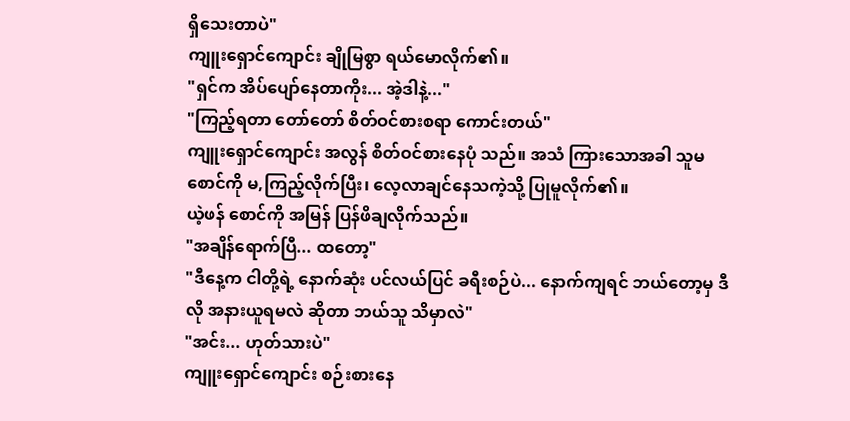ရှိသေးတာပဲ"
ကျူးရှောင်ကျောင်း ချိုမြစွာ ရယ်မောလိုက်၏။
"ရှင်က အိပ်ပျော်နေတာကိုး... အဲ့ဒါနဲ့..."
"ကြည့်ရတာ တော်တော် စိတ်ဝင်စားစရာ ကောင်းတယ်"
ကျူးရှောင်ကျောင်း အလွန် စိတ်ဝင်စားနေပုံ သည်။ အသံ ကြားသောအခါ သူမ စောင်ကို မ,ကြည့်လိုက်ပြီး၊ လေ့လာချင်နေသကဲ့သို့ ပြုမူလိုက်၏။
ယဲ့ဖန် စောင်ကို အမြန် ပြန်ဖိချလိုက်သည်။
"အချိန်ရောက်ပြီ... ထတော့"
"ဒီနေ့က ငါတို့ရဲ့ နောက်ဆုံး ပင်လယ်ပြင် ခရီးစဉ်ပဲ... နောက်ကျရင် ဘယ်တော့မှ ဒီလို အနားယူရမလဲ ဆိုတာ ဘယ်သူ သိမှာလဲ"
"အင်း... ဟုတ်သားပဲ"
ကျူးရှောင်ကျောင်း စဉ်းစားနေ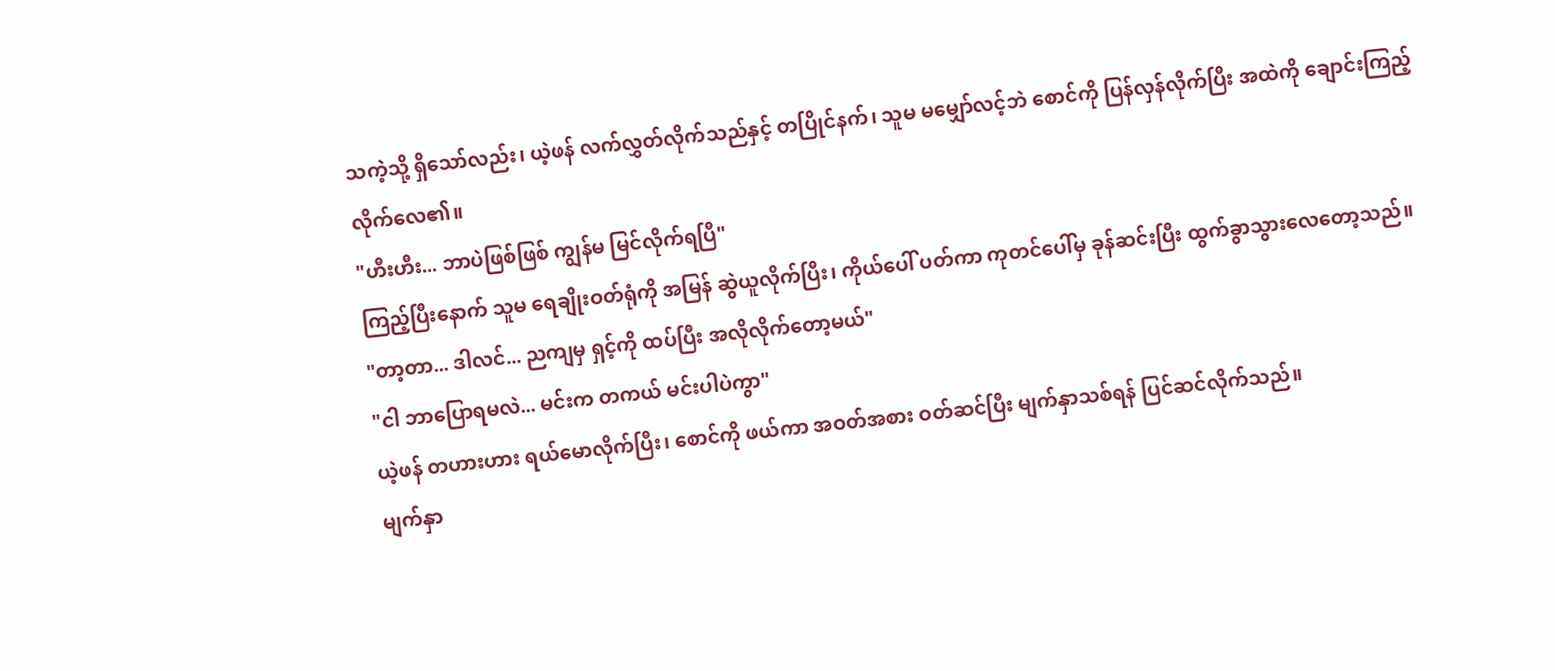သကဲ့သို့ ရှိသော်လည်း၊ ယဲ့ဖန် လက်လွှတ်လိုက်သည်နှင့် တပြိုင်နက်၊ သူမ မမျှော်လင့်ဘဲ စောင်ကို ပြန်လှန်လိုက်ပြီး အထဲကို ချောင်းကြည့်လိုက်လေ၏။
"ဟီးဟီး... ဘာပဲဖြစ်ဖြစ် ကျွန်မ မြင်လိုက်ရပြီ"
ကြည့်ပြီးနောက် သူမ ရေချိုးဝတ်ရုံကို အမြန် ဆွဲယူလိုက်ပြီး၊ ကိုယ်ပေါ် ပတ်ကာ ကုတင်ပေါ်မှ ခုန်ဆင်းပြီး ထွက်ခွာသွားလေတော့သည်။
"တာ့တာ... ဒါလင်... ညကျမှ ရှင့်ကို ထပ်ပြီး အလိုလိုက်တော့မယ်"
"ငါ ဘာပြောရမလဲ... မင်းက တကယ် မင်းပါပဲကွာ"
ယဲ့ဖန် တဟားဟား ရယ်မောလိုက်ပြီး၊ စောင်ကို ဖယ်ကာ အဝတ်အစား ဝတ်ဆင်ပြီး မျက်နှာသစ်ရန် ပြင်ဆင်လိုက်သည်။
မျက်နှာ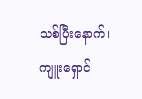သစ်ပြီးနောက်၊ ကျူးရှောင်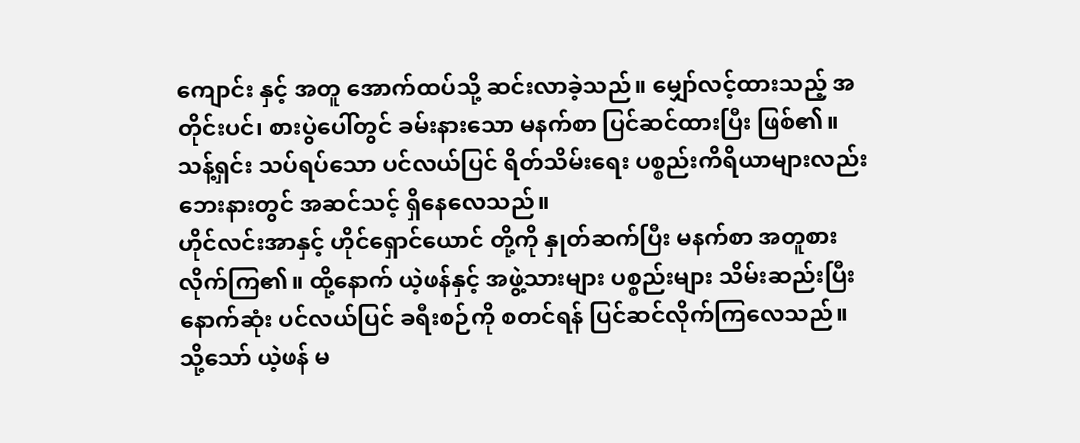ကျောင်း နှင့် အတူ အောက်ထပ်သို့ ဆင်းလာခဲ့သည်။ မျှော်လင့်ထားသည့် အတိုင်းပင်၊ စားပွဲပေါ်တွင် ခမ်းနားသော မနက်စာ ပြင်ဆင်ထားပြီး ဖြစ်၏။ သန့်ရှင်း သပ်ရပ်သော ပင်လယ်ပြင် ရိတ်သိမ်းရေး ပစ္စည်းကိရိယာများလည်း ဘေးနားတွင် အဆင်သင့် ရှိနေလေသည်။
ဟိုင်လင်းအာနှင့် ဟိုင်ရှောင်ယောင် တို့ကို နှုတ်ဆက်ပြီး မနက်စာ အတူစားလိုက်ကြ၏။ ထို့နောက် ယဲ့ဖန်နှင့် အဖွဲ့သားများ ပစ္စည်းများ သိမ်းဆည်းပြီး နောက်ဆုံး ပင်လယ်ပြင် ခရီးစဉ်ကို စတင်ရန် ပြင်ဆင်လိုက်ကြလေသည်။
သို့သော် ယဲ့ဖန် မ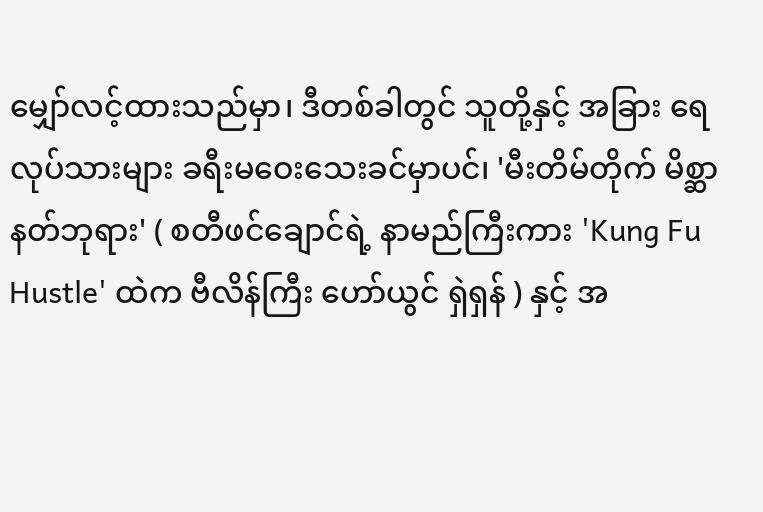မျှော်လင့်ထားသည်မှာ၊ ဒီတစ်ခါတွင် သူတို့နှင့် အခြား ရေလုပ်သားများ ခရီးမဝေးသေးခင်မှာပင်၊ 'မီးတိမ်တိုက် မိစ္ဆာနတ်ဘုရား' ( စတီဖင်ချောင်ရဲ့ နာမည်ကြီးကား 'Kung Fu Hustle' ထဲက ဗီလိန်ကြီး ဟော်ယွင် ရှဲရှန် ) နှင့် အ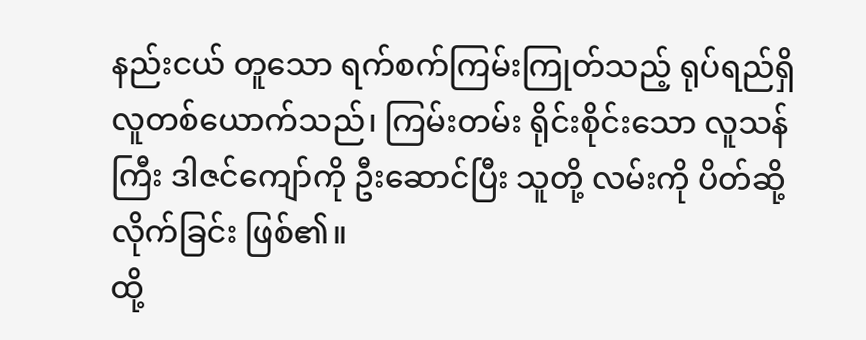နည်းငယ် တူသော ရက်စက်ကြမ်းကြုတ်သည့် ရုပ်ရည်ရှိ လူတစ်ယောက်သည်၊ ကြမ်းတမ်း ရိုင်းစိုင်းသော လူသန်ကြီး ဒါဇင်ကျော်ကို ဦးဆောင်ပြီး သူတို့ လမ်းကို ပိတ်ဆို့လိုက်ခြင်း ဖြစ်၏။
ထို့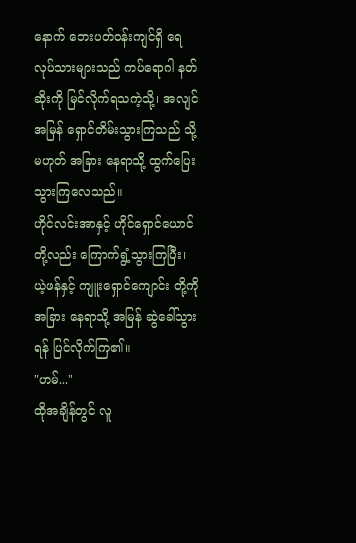နောက် ဘေးပတ်ဝန်းကျင်ရှိ ရေလုပ်သားများသည် ကပ်ရောဂါ နတ်ဆိုးကို မြင်လိုက်ရသကဲ့သို့၊ အလျင်အမြန် ရှောင်တိမ်းသွားကြသည် သို့မဟုတ် အခြား နေရာသို့ ထွက်ပြေးသွားကြလေသည်။
ဟိုင်လင်းအာနှင့် ဟိုင်ရှောင်ယောင် တို့လည်း ကြောက်ရွံ့သွားကြပြီး၊ ယဲ့ဖန်နှင့် ကျူးရှောင်ကျောင်း တို့ကို အခြား နေရာသို့ အမြန် ဆွဲခေါ်သွားရန် ပြင်လိုက်ကြ၏။
"ဟမ်..."
ထိုအချိန်တွင် လူ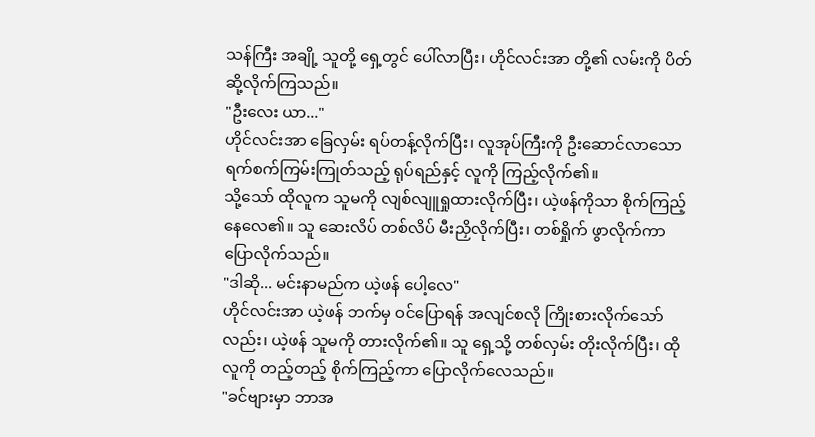သန်ကြီး အချို့ သူတို့ ရှေ့တွင် ပေါ်လာပြီး၊ ဟိုင်လင်းအာ တို့၏ လမ်းကို ပိတ်ဆို့လိုက်ကြသည်။
"ဦးလေး ယာ..."
ဟိုင်လင်းအာ ခြေလှမ်း ရပ်တန့်လိုက်ပြီး၊ လူအုပ်ကြီးကို ဦးဆောင်လာသော ရက်စက်ကြမ်းကြုတ်သည့် ရုပ်ရည်နှင့် လူကို ကြည့်လိုက်၏။
သို့သော် ထိုလူက သူမကို လျစ်လျူရှုထားလိုက်ပြီး၊ ယဲ့ဖန်ကိုသာ စိုက်ကြည့်နေလေ၏။ သူ ဆေးလိပ် တစ်လိပ် မီးညှိလိုက်ပြီး၊ တစ်ရှိုက် ဖွာလိုက်ကာ ပြောလိုက်သည်။
"ဒါဆို... မင်းနာမည်က ယဲ့ဖန် ပေါ့လေ"
ဟိုင်လင်းအာ ယဲ့ဖန် ဘက်မှ ဝင်ပြောရန် အလျင်စလို ကြိုးစားလိုက်သော်လည်း၊ ယဲ့ဖန် သူမကို တားလိုက်၏။ သူ ရှေ့သို့ တစ်လှမ်း တိုးလိုက်ပြီး၊ ထိုလူကို တည့်တည့် စိုက်ကြည့်ကာ ပြောလိုက်လေသည်။
"ခင်ဗျားမှာ ဘာအ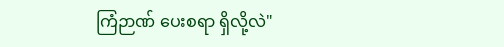ကြံဉာဏ် ပေးစရာ ရှိလို့လဲ"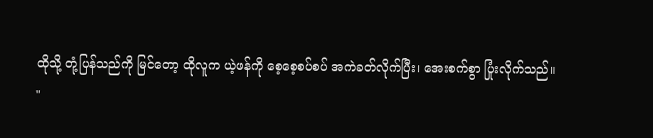ထိုသို့ တုံ့ပြန်သည်ကို မြင်တော့ ထိုလူက ယဲ့ဖန်ကို စေ့စေ့စပ်စပ် အကဲခတ်လိုက်ပြီး၊ အေးစက်စွာ ပြုံးလိုက်သည်။
"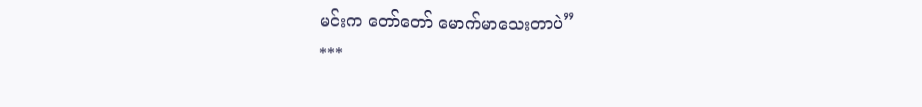မင်းက တော်တော် မောက်မာသေးတာပဲ”
***